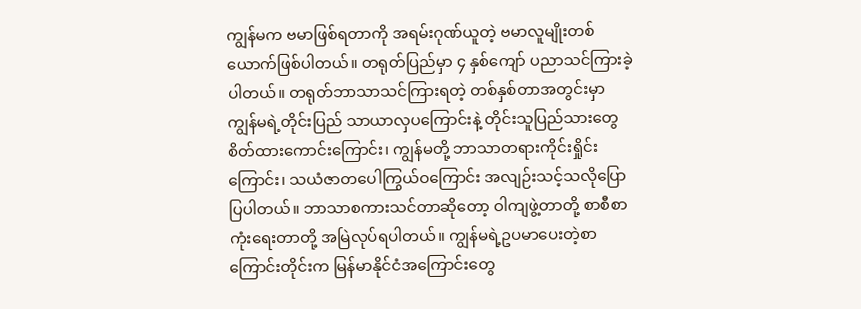ကျွန်မက ဗမာဖြစ်ရတာကို အရမ်းဂုဏ်ယူတဲ့ ဗမာလူမျိုးတစ်ယောက်ဖြစ်ပါတယ်။ တရုတ်ပြည်မှာ ၄ နှစ်ကျော် ပညာသင်ကြားခဲ့ပါတယ်။ တရုတ်ဘာသာသင်ကြားရတဲ့ တစ်နှစ်တာအတွင်းမှာ ကျွန်မရဲ့တိုင်းပြည် သာယာလှပကြောင်းနဲ့ တိုင်းသူပြည်သားတွေ စိတ်ထားကောင်းကြောင်း၊ ကျွန်မတို့ ဘာသာတရားကိုင်းရှိုင်းကြောင်း၊ သယံဇာတပေါကြွယ်ဝကြောင်း အလျဉ်းသင့်သလိုပြောပြပါတယ်။ ဘာသာစကားသင်တာဆိုတော့ ဝါကျဖွဲ့တာတို့ စာစီစာကုံးရေးတာတို့ အမြဲလုပ်ရပါတယ်။ ကျွန်မရဲ့ဥပမာပေးတဲ့စာကြောင်းတိုင်းက မြန်မာနိုင်ငံအကြောင်းတွေ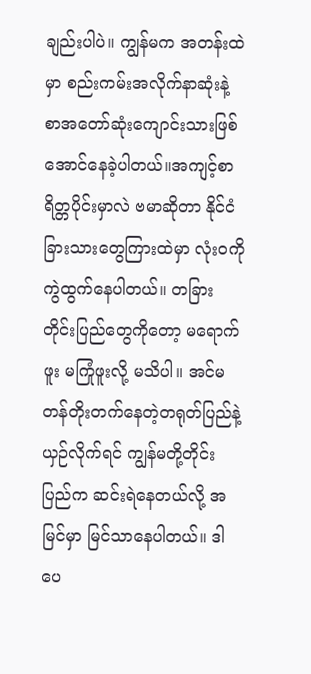ချည်းပါပဲ။ ကျွန်မက အတန်းထဲမှာ စည်းကမ်းအလိုက်နာဆုံးနဲ့ စာအတော်ဆုံးကျောင်းသားဖြစ်အောင်နေခဲ့ပါတယ်။အကျင့်စာရိတ္တပိုင်းမှာလဲ ဗမာဆိုတာ နိုင်ငံခြားသားတွေကြားထဲမှာ လုံးဝကိုကွဲထွက်နေပါတယ်။ တခြားတိုင်းပြည်တွေကိုတော့ မရောက်ဖူး မကြုံဖူးလို့ မသိပါ။ အင်မတန်တိုးတက်နေတဲ့တရုတ်ပြည်နဲ့ယှဉ်လိုက်ရင် ကျွန်မတို့တိုင်းပြည်က ဆင်းရဲနေတယ်လို့ အမြင်မှာ မြင်သာနေပါတယ်။ ဒါပေ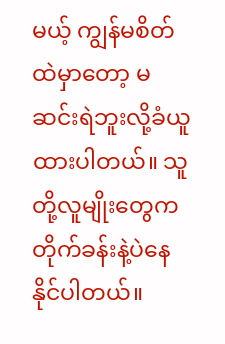မယ့် ကျွန်မစိတ်ထဲမှာတော့ မဆင်းရဲဘူးလို့ခံယူထားပါတယ်။ သူတို့လူမျိုးတွေက တိုက်ခန်းနဲ့ပဲနေနိုင်ပါတယ်။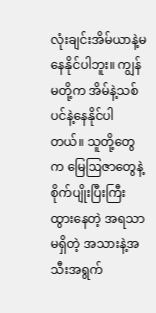လုံးချင်းအိမ်ယာနဲ့မနေနိုင်ပါဘူး။ ကျွန်မတို့က အိမ်နဲ့သစ်ပင်နဲ့နေနိုင်ပါတယ်။ သူတို့တွေက မြေဩဇာတွေနဲ့စိုက်ပျိုးပြီးကြီးထွားနေတဲ့ အရသာမရှိတဲ့ အသားနဲ့အသီးအရွက်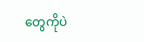တွေကိုပဲ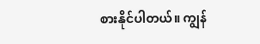စားနိုင်ပါတယ်။ ကျွန်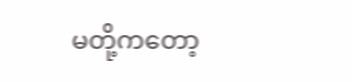မတို့ကတော့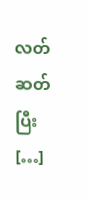လတ်ဆတ်ပြီး […]